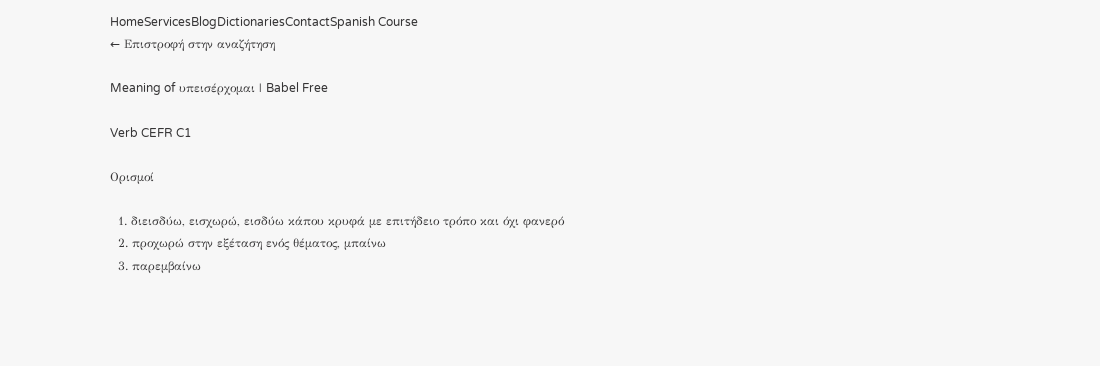HomeServicesBlogDictionariesContactSpanish Course
← Επιστροφή στην αναζήτηση

Meaning of υπεισέρχομαι | Babel Free

Verb CEFR C1

Ορισμοί

  1. διεισδύω, εισχωρώ, εισδύω κάπου κρυφά με επιτήδειο τρόπο και όχι φανερό
  2. προχωρώ στην εξέταση ενός θέματος, μπαίνω
  3. παρεμβαίνω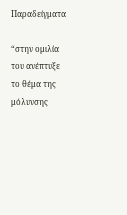Παραδείγματα

“στην ομιλία του ανέπτυξε το θέμα της μόλυνσης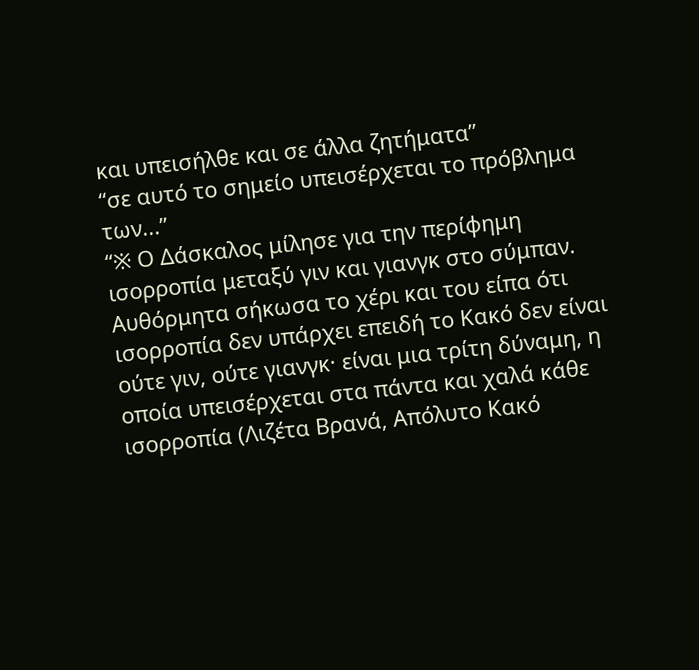και υπεισήλθε και σε άλλα ζητήματα”
“σε αυτό το σημείο υπεισέρχεται το πρόβλημα των...”
“※ Ο Δάσκαλος μίλησε για την περίφημη ισορροπία μεταξύ γιν και γιανγκ στο σύμπαν. Αυθόρμητα σήκωσα το χέρι και του είπα ότι ισορροπία δεν υπάρχει επειδή το Κακό δεν είναι ούτε γιν, ούτε γιανγκ· είναι μια τρίτη δύναμη, η οποία υπεισέρχεται στα πάντα και χαλά κάθε ισορροπία (Λιζέτα Βρανά, Απόλυτο Κακό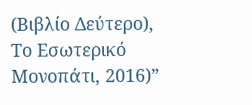(Βιβλίο Δεύτερο), Το Εσωτερικό Μονοπάτι, 2016)”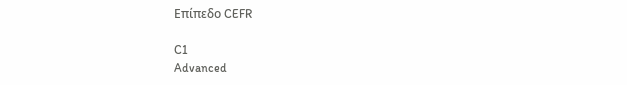Επίπεδο CEFR

C1
Advanced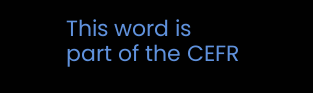This word is part of the CEFR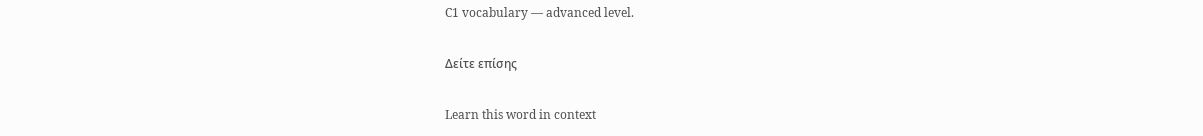C1 vocabulary — advanced level.

Δείτε επίσης

Learn this word in context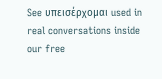See υπεισέρχομαι used in real conversations inside our free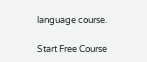language course.

Start Free Course